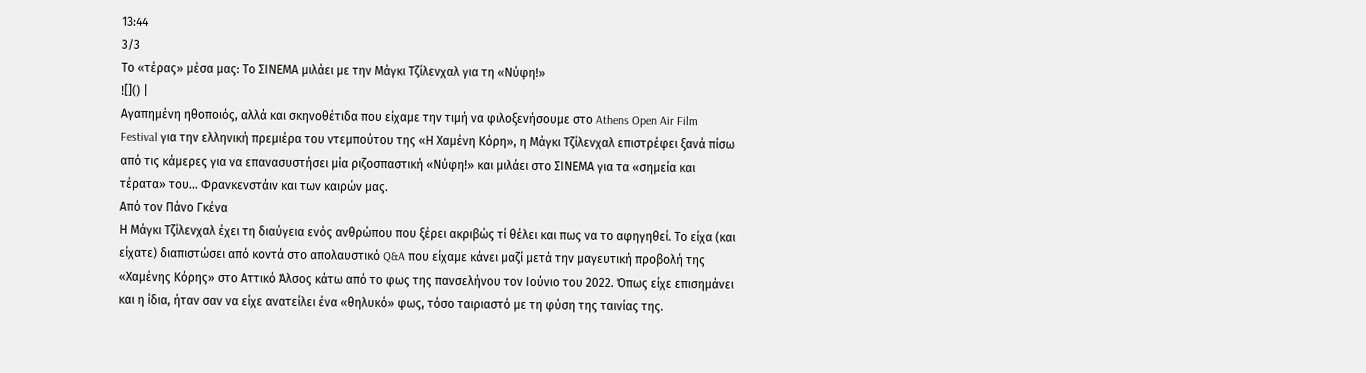13:44
3/3
Το «τέρας» μέσα μας: Το ΣΙΝΕΜΑ μιλάει με την Μάγκι Τζίλενχαλ για τη «Νύφη!»
![]() |
Αγαπημένη ηθοποιός, αλλά και σκηνοθέτιδα που είχαμε την τιμή να φιλοξενήσουμε στο Athens Open Air Film Festival για την ελληνική πρεμιέρα του ντεμπούτου της «Η Χαμένη Κόρη», η Μάγκι Τζίλενχαλ επιστρέφει ξανά πίσω από τις κάμερες για να επανασυστήσει μία ριζοσπαστική «Νύφη!» και μιλάει στο ΣΙΝΕΜΑ για τα «σημεία και τέρατα» του… Φρανκενστάιν και των καιρών μας.
Από τον Πάνο Γκένα
Η Μάγκι Τζίλενχαλ έχει τη διαύγεια ενός ανθρώπου που ξέρει ακριβώς τί θέλει και πως να το αφηγηθεί. Το είχα (και είχατε) διαπιστώσει από κοντά στο απολαυστικό Q&A που είχαμε κάνει μαζί μετά την μαγευτική προβολή της «Χαμένης Κόρης» στο Αττικό Άλσος κάτω από το φως της πανσελήνου τον Ιούνιο του 2022. Όπως είχε επισημάνει και η ίδια, ήταν σαν να είχε ανατείλει ένα «θηλυκό» φως, τόσο ταιριαστό με τη φύση της ταινίας της.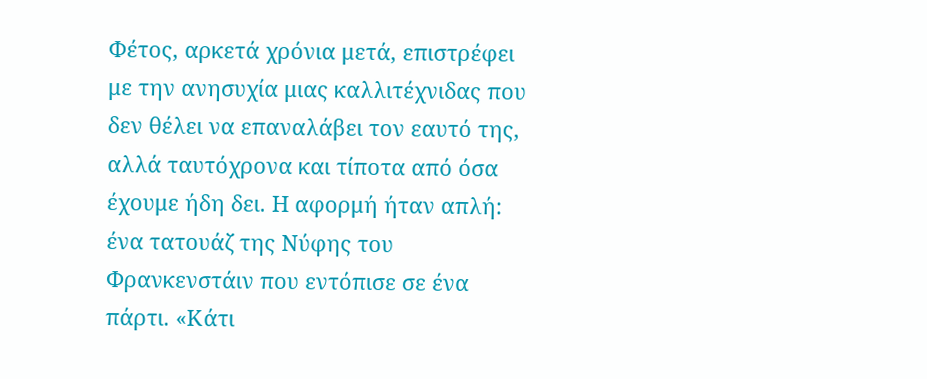Φέτος, αρκετά χρόνια μετά, επιστρέφει με την ανησυχία μιας καλλιτέχνιδας που δεν θέλει να επαναλάβει τον εαυτό της, αλλά ταυτόχρονα και τίποτα από όσα έχουμε ήδη δει. Η αφορμή ήταν απλή: ένα τατουάζ της Νύφης του Φρανκενστάιν που εντόπισε σε ένα πάρτι. «Κάτι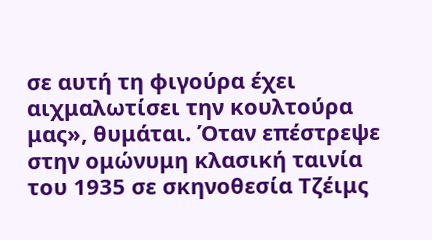σε αυτή τη φιγούρα έχει αιχμαλωτίσει την κουλτούρα μας», θυμάται. Όταν επέστρεψε στην ομώνυμη κλασική ταινία του 1935 σε σκηνοθεσία Τζέιμς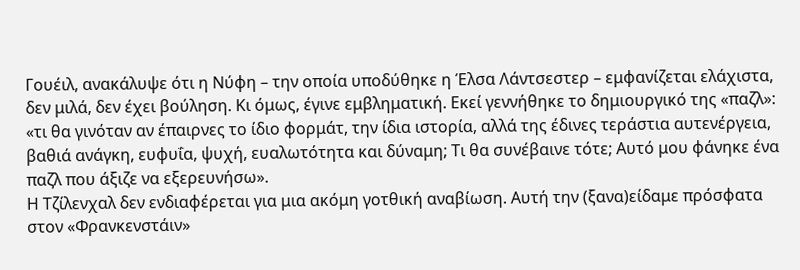Γουέιλ, ανακάλυψε ότι η Νύφη – την οποία υποδύθηκε η Έλσα Λάντσεστερ – εμφανίζεται ελάχιστα, δεν μιλά, δεν έχει βούληση. Κι όμως, έγινε εμβληματική. Εκεί γεννήθηκε το δημιουργικό της «παζλ»: «τι θα γινόταν αν έπαιρνες το ίδιο φορμάτ, την ίδια ιστορία, αλλά της έδινες τεράστια αυτενέργεια, βαθιά ανάγκη, ευφυΐα, ψυχή, ευαλωτότητα και δύναμη; Τι θα συνέβαινε τότε; Αυτό μου φάνηκε ένα παζλ που άξιζε να εξερευνήσω».
Η Τζίλενχαλ δεν ενδιαφέρεται για μια ακόμη γοτθική αναβίωση. Αυτή την (ξανα)είδαμε πρόσφατα στον «Φρανκενστάιν»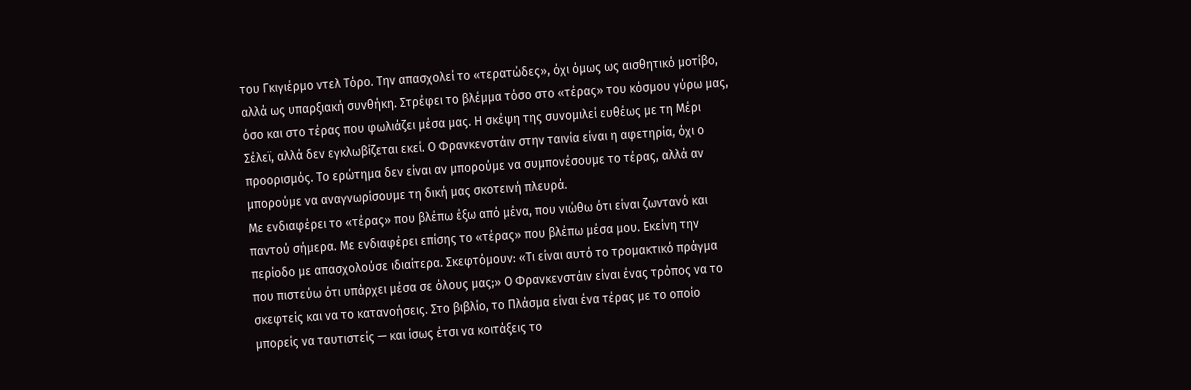του Γκιγιέρμο ντελ Τόρο. Την απασχολεί το «τερατώδες», όχι όμως ως αισθητικό μοτίβο, αλλά ως υπαρξιακή συνθήκη. Στρέφει το βλέμμα τόσο στο «τέρας» του κόσμου γύρω μας, όσο και στο τέρας που φωλιάζει μέσα μας. Η σκέψη της συνομιλεί ευθέως με τη Μέρι Σέλεϊ, αλλά δεν εγκλωβίζεται εκεί. Ο Φρανκενστάιν στην ταινία είναι η αφετηρία, όχι ο προορισμός. Το ερώτημα δεν είναι αν μπορούμε να συμπονέσουμε το τέρας, αλλά αν μπορούμε να αναγνωρίσουμε τη δική μας σκοτεινή πλευρά.
Με ενδιαφέρει το «τέρας» που βλέπω έξω από μένα, που νιώθω ότι είναι ζωντανό και παντού σήμερα. Με ενδιαφέρει επίσης το «τέρας» που βλέπω μέσα μου. Εκείνη την περίοδο με απασχολούσε ιδιαίτερα. Σκεφτόμουν: «Τι είναι αυτό το τρομακτικό πράγμα που πιστεύω ότι υπάρχει μέσα σε όλους μας;» Ο Φρανκενστάιν είναι ένας τρόπος να το σκεφτείς και να το κατανοήσεις. Στο βιβλίο, το Πλάσμα είναι ένα τέρας με το οποίο μπορείς να ταυτιστείς — και ίσως έτσι να κοιτάξεις το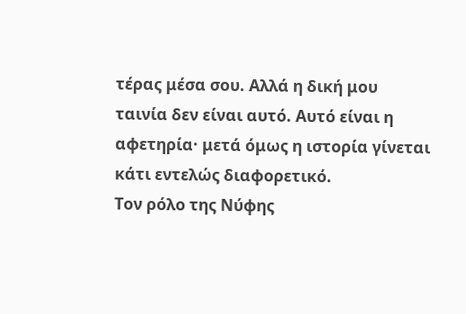τέρας μέσα σου. Αλλά η δική μου ταινία δεν είναι αυτό. Αυτό είναι η αφετηρία· μετά όμως η ιστορία γίνεται κάτι εντελώς διαφορετικό.
Τον ρόλο της Νύφης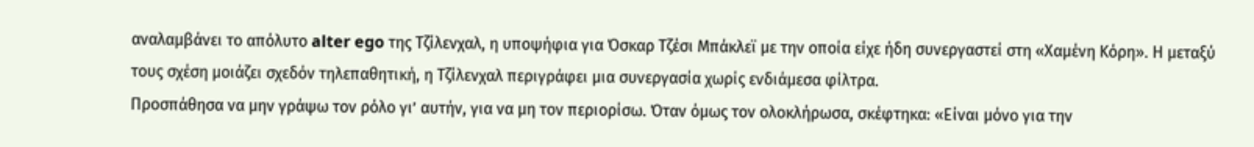αναλαμβάνει το απόλυτο alter ego της Τζίλενχαλ, η υποψήφια για Όσκαρ Τζέσι Μπάκλεϊ με την οποία είχε ήδη συνεργαστεί στη «Χαμένη Κόρη». Η μεταξύ τους σχέση μοιάζει σχεδόν τηλεπαθητική, η Τζίλενχαλ περιγράφει μια συνεργασία χωρίς ενδιάμεσα φίλτρα.
Προσπάθησα να μην γράψω τον ρόλο γι’ αυτήν, για να μη τον περιορίσω. Όταν όμως τον ολοκλήρωσα, σκέφτηκα: «Είναι μόνο για την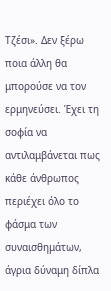Τζέσι». Δεν ξέρω ποια άλλη θα μπορούσε να τον ερμηνεύσει. Έχει τη σοφία να αντιλαμβάνεται πως κάθε άνθρωπος περιέχει όλο το φάσμα των συναισθημάτων, άγρια δύναμη δίπλα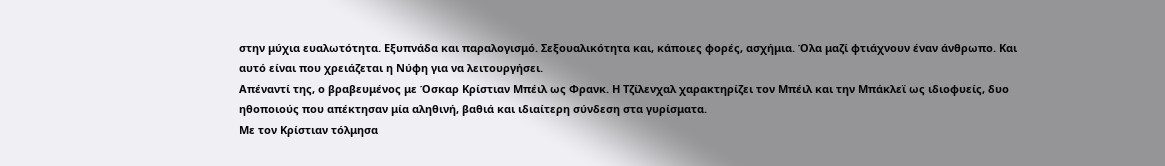στην μύχια ευαλωτότητα. Εξυπνάδα και παραλογισμό. Σεξουαλικότητα και, κάποιες φορές, ασχήμια. Όλα μαζί φτιάχνουν έναν άνθρωπο. Και αυτό είναι που χρειάζεται η Νύφη για να λειτουργήσει.
Απέναντί της, ο βραβευμένος με Όσκαρ Κρίστιαν Μπέιλ ως Φρανκ. Η Τζίλενχαλ χαρακτηρίζει τον Μπέιλ και την Μπάκλεϊ ως ιδιοφυείς, δυο ηθοποιούς που απέκτησαν μία αληθινή, βαθιά και ιδιαίτερη σύνδεση στα γυρίσματα.
Με τον Κρίστιαν τόλμησα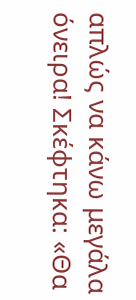απλώς να κάνω μεγάλα όνειρα! Σκέφτηκα: «Θα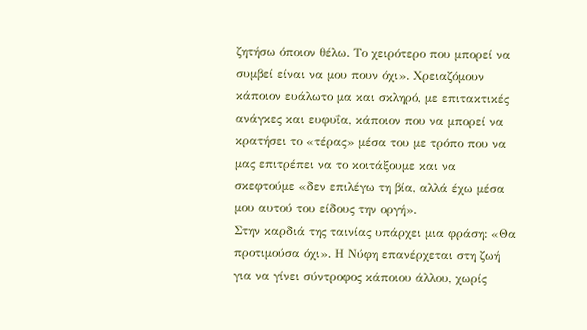ζητήσω όποιον θέλω. Το χειρότερο που μπορεί να συμβεί είναι να μου πουν όχι». Χρειαζόμουν κάποιον ευάλωτο μα και σκληρό, με επιτακτικές ανάγκες και ευφυΐα, κάποιον που να μπορεί να κρατήσει το «τέρας» μέσα του με τρόπο που να μας επιτρέπει να το κοιτάξουμε και να σκεφτούμε «δεν επιλέγω τη βία, αλλά έχω μέσα μου αυτού του είδους την οργή».
Στην καρδιά της ταινίας υπάρχει μια φράση: «Θα προτιμούσα όχι». Η Νύφη επανέρχεται στη ζωή για να γίνει σύντροφος κάποιου άλλου, χωρίς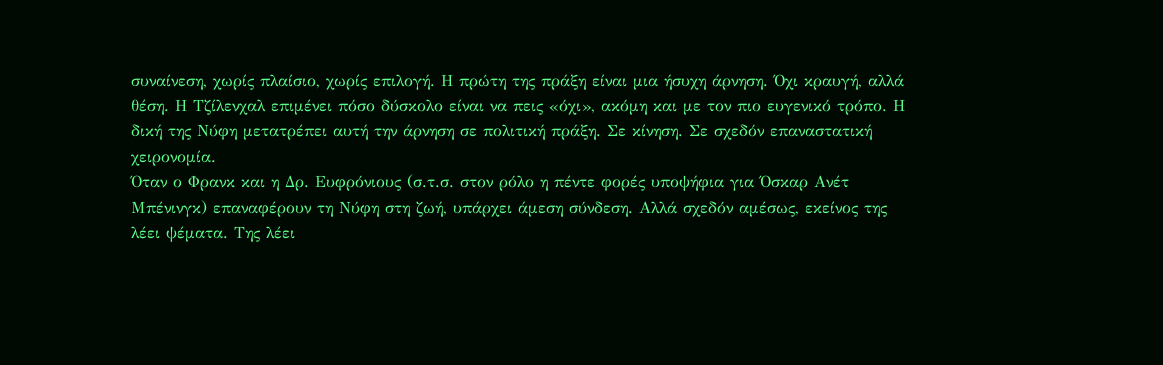συναίνεση, χωρίς πλαίσιο, χωρίς επιλογή. Η πρώτη της πράξη είναι μια ήσυχη άρνηση. Όχι κραυγή, αλλά θέση. Η Τζίλενχαλ επιμένει πόσο δύσκολο είναι να πεις «όχι», ακόμη και με τον πιο ευγενικό τρόπο. Η δική της Νύφη μετατρέπει αυτή την άρνηση σε πολιτική πράξη. Σε κίνηση. Σε σχεδόν επαναστατική χειρονομία.
Όταν ο Φρανκ και η Δρ. Ευφρόνιους (σ.τ.σ. στον ρόλο η πέντε φορές υποψήφια για Όσκαρ Ανέτ Μπένινγκ) επαναφέρουν τη Νύφη στη ζωή, υπάρχει άμεση σύνδεση. Αλλά σχεδόν αμέσως, εκείνος της λέει ψέματα. Της λέει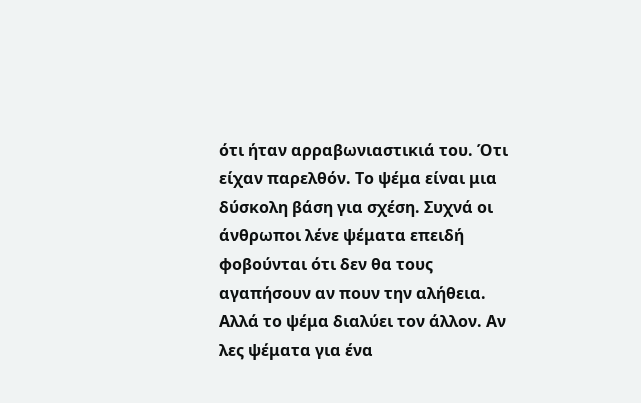ότι ήταν αρραβωνιαστικιά του. Ότι είχαν παρελθόν. Το ψέμα είναι μια δύσκολη βάση για σχέση. Συχνά οι άνθρωποι λένε ψέματα επειδή φοβούνται ότι δεν θα τους αγαπήσουν αν πουν την αλήθεια. Αλλά το ψέμα διαλύει τον άλλον. Αν λες ψέματα για ένα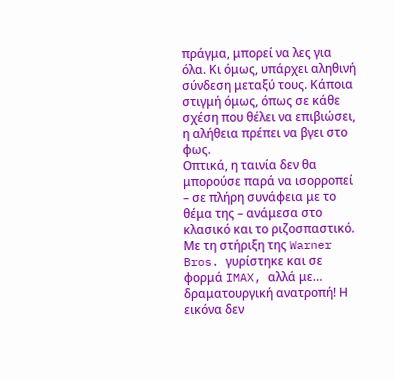πράγμα, μπορεί να λες για όλα. Κι όμως, υπάρχει αληθινή σύνδεση μεταξύ τους. Κάποια στιγμή όμως, όπως σε κάθε σχέση που θέλει να επιβιώσει, η αλήθεια πρέπει να βγει στο φως.
Οπτικά, η ταινία δεν θα μπορούσε παρά να ισορροπεί – σε πλήρη συνάφεια με το θέμα της – ανάμεσα στο κλασικό και το ριζοσπαστικό. Με τη στήριξη της Warner Bros. γυρίστηκε και σε φορμά IMAX, αλλά με… δραματουργική ανατροπή! Η εικόνα δεν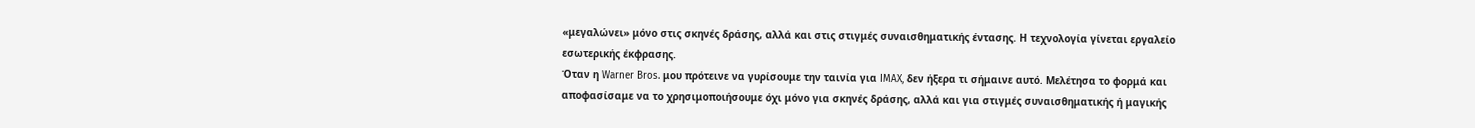«μεγαλώνει» μόνο στις σκηνές δράσης, αλλά και στις στιγμές συναισθηματικής έντασης. Η τεχνολογία γίνεται εργαλείο εσωτερικής έκφρασης.
Όταν η Warner Bros. μου πρότεινε να γυρίσουμε την ταινία για IMAX, δεν ήξερα τι σήμαινε αυτό. Μελέτησα το φορμά και αποφασίσαμε να το χρησιμοποιήσουμε όχι μόνο για σκηνές δράσης, αλλά και για στιγμές συναισθηματικής ή μαγικής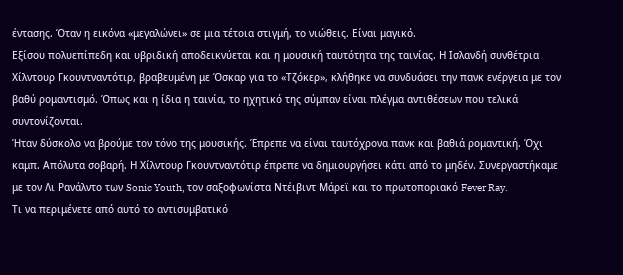έντασης. Όταν η εικόνα «μεγαλώνει» σε μια τέτοια στιγμή, το νιώθεις. Είναι μαγικό.
Εξίσου πολυεπίπεδη και υβριδική αποδεικνύεται και η μουσική ταυτότητα της ταινίας. Η Ισλανδή συνθέτρια Χίλντουρ Γκουντναντότιρ, βραβευμένη με Όσκαρ για το «Τζόκερ», κλήθηκε να συνδυάσει την πανκ ενέργεια με τον βαθύ ρομαντισμό. Όπως και η ίδια η ταινία, το ηχητικό της σύμπαν είναι πλέγμα αντιθέσεων που τελικά συντονίζονται.
Ήταν δύσκολο να βρούμε τον τόνο της μουσικής. Έπρεπε να είναι ταυτόχρονα πανκ και βαθιά ρομαντική. Όχι καμπ. Απόλυτα σοβαρή. Η Χίλντουρ Γκουντναντότιρ έπρεπε να δημιουργήσει κάτι από το μηδέν. Συνεργαστήκαμε με τον Λι Ρανάλντο των Sonic Youth, τον σαξοφωνίστα Ντέιβιντ Μάρεϊ και το πρωτοποριακό Fever Ray.
Τι να περιμένετε από αυτό το αντισυμβατικό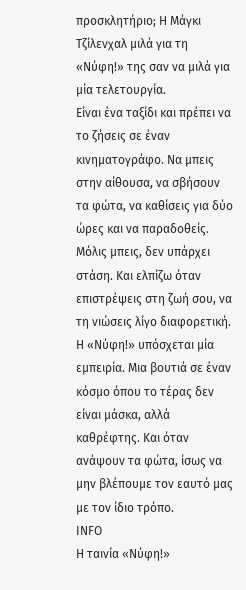προσκλητήριο; Η Μάγκι Τζίλενχαλ μιλά για τη «Νύφη!» της σαν να μιλά για μία τελετουργία.
Είναι ένα ταξίδι και πρέπει να το ζήσεις σε έναν κινηματογράφο. Να μπεις στην αίθουσα, να σβήσουν τα φώτα, να καθίσεις για δύο ώρες και να παραδοθείς. Μόλις μπεις, δεν υπάρχει στάση. Και ελπίζω όταν επιστρέψεις στη ζωή σου, να τη νιώσεις λίγο διαφορετική.
Η «Νύφη!» υπόσχεται μία εμπειρία. Μια βουτιά σε έναν κόσμο όπου το τέρας δεν είναι μάσκα, αλλά καθρέφτης. Και όταν ανάψουν τα φώτα, ίσως να μην βλέπουμε τον εαυτό μας με τον ίδιο τρόπο.
INFO
Η ταινία «Νύφη!»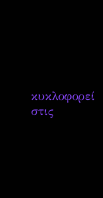κυκλοφορεί στις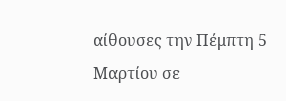αίθουσες την Πέμπτη 5 Μαρτίου σε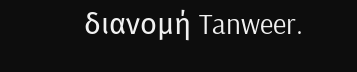διανομή Tanweer.